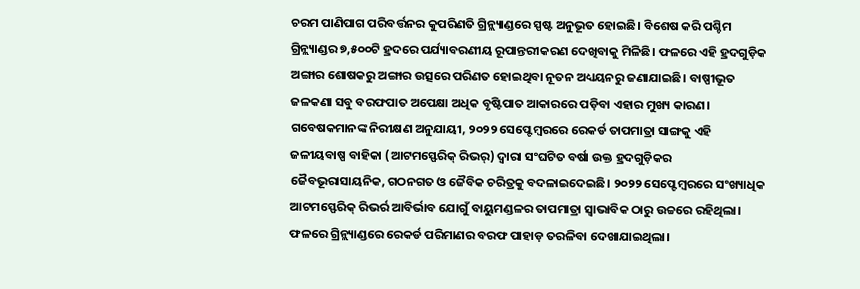ଚରମ ପାଣିପାଗ ପରିବର୍ତ୍ତନର କୁପରିଣତି ଗ୍ରିନ୍ଲ୍ୟାଣ୍ଡରେ ସ୍ପଷ୍ଟ ଅନୁଭୂତ ହୋଇଛି। ବିଶେଷ କରି ପଶ୍ଚିମ ଗ୍ରିନ୍ଲ୍ୟାଣ୍ଡର ୭,୫୦୦ଟି ହ୍ରଦରେ ପର୍ଯ୍ୟାବରଣୀୟ ରୂପାନ୍ତରୀକରଣ ଦେଖିବାକୁ ମିଳିଛି। ଫଳରେ ଏହି ହ୍ରଦଗୁଡ଼ିକ ଅଙ୍ଗାର ଶୋଷକରୁ ଅଙ୍ଗାର ଉତ୍ସରେ ପରିଣତ ହୋଇଥିବା ନୂତନ ଅଧ୍ୟୟନରୁ ଜଣାଯାଇଛି। ବାଷ୍ପୀଭୂତ ଜଳକଣା ସବୁ ବରଫପାତ ଅପେକ୍ଷା ଅଧିକ ବୃଷ୍ଟିପାତ ଆକାରରେ ପଡ଼ିବା ଏହାର ମୁଖ୍ୟ କାରଣ। ଗବେଷକମାନଙ୍କ ନିରୀକ୍ଷଣ ଅନୁଯାୟୀ, ୨୦୨୨ ସେପ୍ଟେମ୍ବରରେ ରେକର୍ଡ ତାପମାତ୍ରା ସାଙ୍ଗକୁ ଏହି ଜଳୀୟବାଷ୍ପ ବାହିକା (ଆଟମସ୍ଫେରିକ୍ ରିଭର୍) ଦ୍ବାରା ସଂଘଟିତ ବର୍ଷା ଉକ୍ତ ହ୍ରଦଗୁଡ଼ିକର ଜୈବଭୂରାସାୟନିକ, ଗଠନଗତ ଓ ଜୈବିକ ଚରିତ୍ରକୁ ବଦଳାଇଦେଇଛି। ୨୦୨୨ ସେପ୍ଟେମ୍ବରରେ ସଂଖ୍ୟାଧିକ ଆଟମସ୍ଫେରିକ୍ ରିଭର୍ର ଆବିର୍ଭାବ ଯୋଗୁଁ ବାୟୁମଣ୍ଡଳର ତାପମାତ୍ରା ସ୍ବାଭାବିକ ଠାରୁ ଉଚ୍ଚରେ ରହିଥିଲା। ଫଳରେ ଗ୍ରିନ୍ଲ୍ୟାଣ୍ଡରେ ରେକର୍ଡ ପରିମାଣର ବରଫ ପାହାଡ଼ ତରଳିବା ଦେଖାଯାଇଥିଲା।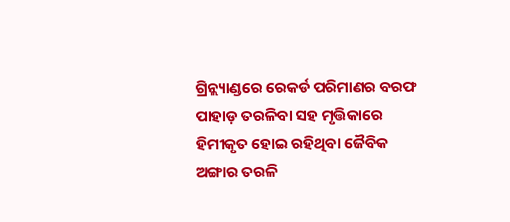ଗ୍ରିନ୍ଲ୍ୟାଣ୍ଡରେ ରେକର୍ଡ ପରିମାଣର ବରଫ ପାହାଡ଼ ତରଳିବା ସହ ମୃତ୍ତିକାରେ ହିମୀକୃତ ହୋଇ ରହିଥିବା ଜୈବିକ ଅଙ୍ଗାର ତରଳି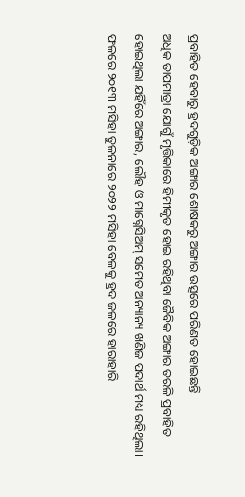ପ୍ରବାହିତ ହେବାରୁ ହ୍ରଦଗୁଡ଼ିକ ଅଙ୍ଗାର ଶୋଷକରୁ ଅଙ୍ଗାର ଉତ୍ସରେ ପରିଣତ ହୋଇଛନ୍ତି
ଅଧିକ ତାପମାତ୍ରା ଯୋଗୁଁ ମୃତ୍ତିକାରେ ହିମୀକୃତ ହୋଇ ରହିଥିବା ଜୈବିକ ଅଙ୍ଗାର ତରଳି ପ୍ରବାହିତ ହୋଇଥିଲା ଯହିଁରେ ଅଙ୍ଗାର, ଲୌହ ଓ ମାଗ୍ନେସିଅମ୍ ସମେତ ଅନ୍ୟାନ୍ୟ ଖଣିଜ ପଦାର୍ଥ ମଧ୍ୟ ରହିଥିଲା। ଫଳରେ ୨୦୧୩ ମସିହା ତୁଳନାରେ ୨୦୨୨ ମସିହା ବେଳକୁ ହ୍ରଦ ଜଳରେ ହାରାହାରି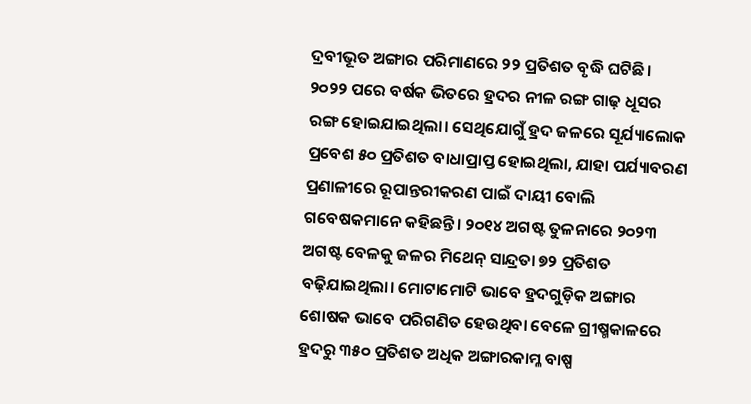ଦ୍ରବୀଭୂତ ଅଙ୍ଗାର ପରିମାଣରେ ୨୨ ପ୍ରତିଶତ ବୃଦ୍ଧି ଘଟିଛି। ୨୦୨୨ ପରେ ବର୍ଷକ ଭିତରେ ହ୍ରଦର ନୀଳ ରଙ୍ଗ ଗାଢ଼ ଧୂସର ରଙ୍ଗ ହୋଇଯାଇଥିଲା। ସେଥିଯୋଗୁଁ ହ୍ରଦ ଜଳରେ ସୂର୍ଯ୍ୟାଲୋକ ପ୍ରବେଶ ୫୦ ପ୍ରତିଶତ ବାଧାପ୍ରାପ୍ତ ହୋଇଥିଲା, ଯାହା ପର୍ଯ୍ୟାବରଣ ପ୍ରଣାଳୀରେ ରୂପାନ୍ତରୀକରଣ ପାଇଁ ଦାୟୀ ବୋଲି ଗବେଷକମାନେ କହିଛନ୍ତି। ୨୦୧୪ ଅଗଷ୍ଟ ତୁଳନାରେ ୨୦୨୩ ଅଗଷ୍ଟ ବେଳକୁ ଜଳର ମିଥେନ୍ ସାନ୍ଦ୍ରତା ୭୨ ପ୍ରତିଶତ ବଢ଼ିଯାଇଥିଲା। ମୋଟାମୋଟି ଭାବେ ହ୍ରଦଗୁଡ଼ିକ ଅଙ୍ଗାର ଶୋଷକ ଭାବେ ପରିଗଣିତ ହେଉଥିବା ବେଳେ ଗ୍ରୀଷ୍ମକାଳରେ ହ୍ରଦରୁ ୩୫୦ ପ୍ରତିଶତ ଅଧିକ ଅଙ୍ଗାରକାମ୍ଳ ବାଷ୍ପ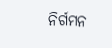ନିର୍ଗମନ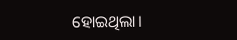ହୋଇଥିଲା।